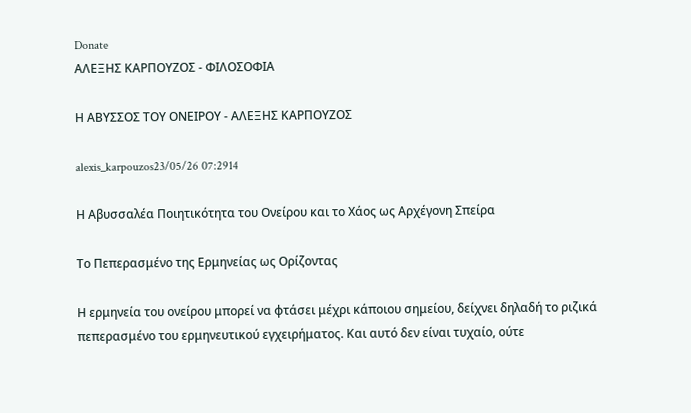Donate
ΑΛΕΞΗΣ ΚΑΡΠΟΥΖΟΣ - ΦΙΛΟΣΟΦΙΑ

Η ΑΒΥΣΣΟΣ ΤΟΥ ΟΝΕΙΡΟΥ - ΑΛΕΞΗΣ ΚΑΡΠΟΥΖΟΣ

alexis_karpouzos23/05/26 07:2914

Η Αβυσσαλέα Ποιητικότητα του Ονείρου και το Χάος ως Αρχέγονη Σπείρα

Το Πεπερασμένο της Ερμηνείας ως Ορίζοντας

Η ερμηνεία του ονείρου μπορεί να φτάσει μέχρι κάποιου σημείου, δείχνει δηλαδή το ριζικά πεπερασμένο του ερμηνευτικού εγχειρήματος. Και αυτό δεν είναι τυχαίο, ούτε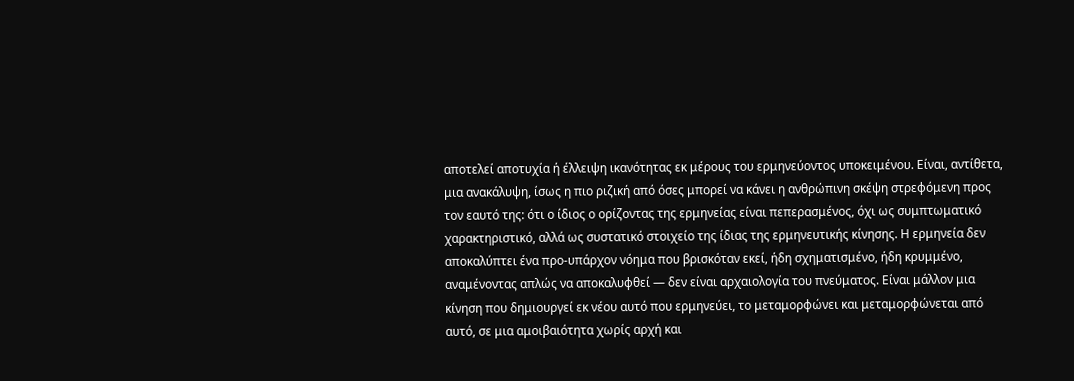αποτελεί αποτυχία ή έλλειψη ικανότητας εκ μέρους του ερμηνεύοντος υποκειμένου. Είναι, αντίθετα, μια ανακάλυψη, ίσως η πιο ριζική από όσες μπορεί να κάνει η ανθρώπινη σκέψη στρεφόμενη προς τον εαυτό της: ότι ο ίδιος ο ορίζοντας της ερμηνείας είναι πεπερασμένος, όχι ως συμπτωματικό χαρακτηριστικό, αλλά ως συστατικό στοιχείο της ίδιας της ερμηνευτικής κίνησης. Η ερμηνεία δεν αποκαλύπτει ένα προ-υπάρχον νόημα που βρισκόταν εκεί, ήδη σχηματισμένο, ήδη κρυμμένο, αναμένοντας απλώς να αποκαλυφθεί — δεν είναι αρχαιολογία του πνεύματος. Είναι μάλλον μια κίνηση που δημιουργεί εκ νέου αυτό που ερμηνεύει, το μεταμορφώνει και μεταμορφώνεται από αυτό, σε μια αμοιβαιότητα χωρίς αρχή και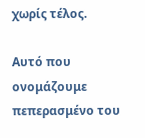χωρίς τέλος.

Αυτό που ονομάζουμε πεπερασμένο του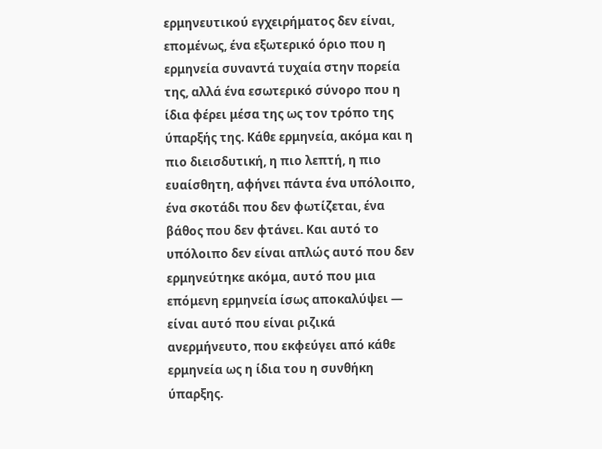ερμηνευτικού εγχειρήματος δεν είναι, επομένως, ένα εξωτερικό όριο που η ερμηνεία συναντά τυχαία στην πορεία της, αλλά ένα εσωτερικό σύνορο που η ίδια φέρει μέσα της ως τον τρόπο της ύπαρξής της. Κάθε ερμηνεία, ακόμα και η πιο διεισδυτική, η πιο λεπτή, η πιο ευαίσθητη, αφήνει πάντα ένα υπόλοιπο, ένα σκοτάδι που δεν φωτίζεται, ένα βάθος που δεν φτάνει. Και αυτό το υπόλοιπο δεν είναι απλώς αυτό που δεν ερμηνεύτηκε ακόμα, αυτό που μια επόμενη ερμηνεία ίσως αποκαλύψει — είναι αυτό που είναι ριζικά ανερμήνευτο, που εκφεύγει από κάθε ερμηνεία ως η ίδια του η συνθήκη ύπαρξης.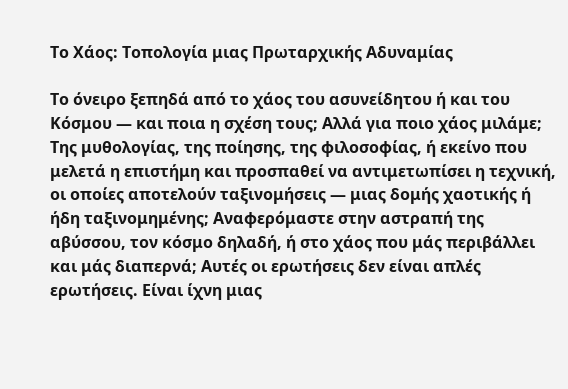Το Χάος: Τοπολογία μιας Πρωταρχικής Αδυναμίας

Το όνειρο ξεπηδά από το χάος του ασυνείδητου ή και του Κόσμου — και ποια η σχέση τους; Αλλά για ποιο χάος μιλάμε; Της μυθολογίας, της ποίησης, της φιλοσοφίας, ή εκείνο που μελετά η επιστήμη και προσπαθεί να αντιμετωπίσει η τεχνική, οι οποίες αποτελούν ταξινομήσεις — μιας δομής χαοτικής ή ήδη ταξινομημένης; Αναφερόμαστε στην αστραπή της αβύσσου, τον κόσμο δηλαδή, ή στο χάος που μάς περιβάλλει και μάς διαπερνά; Αυτές οι ερωτήσεις δεν είναι απλές ερωτήσεις. Είναι ίχνη μιας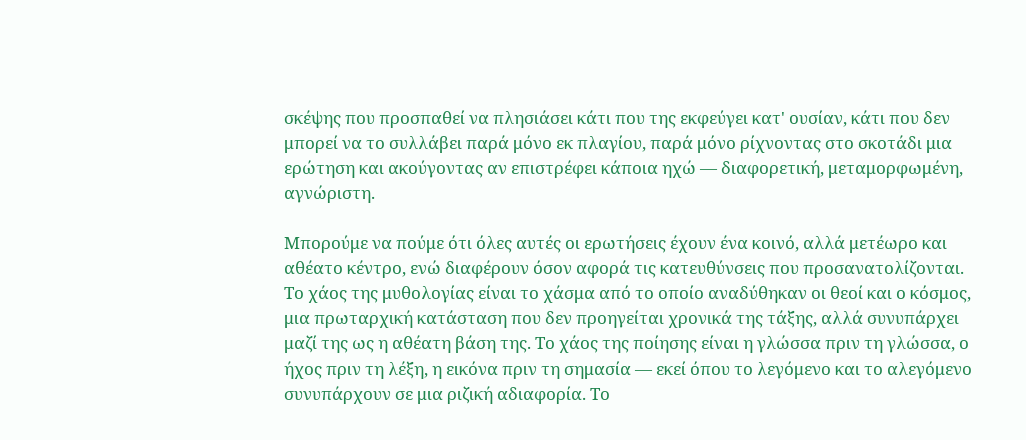σκέψης που προσπαθεί να πλησιάσει κάτι που της εκφεύγει κατ' ουσίαν, κάτι που δεν μπορεί να το συλλάβει παρά μόνο εκ πλαγίου, παρά μόνο ρίχνοντας στο σκοτάδι μια ερώτηση και ακούγοντας αν επιστρέφει κάποια ηχώ — διαφορετική, μεταμορφωμένη, αγνώριστη.

Μπορούμε να πούμε ότι όλες αυτές οι ερωτήσεις έχουν ένα κοινό, αλλά μετέωρο και αθέατο κέντρο, ενώ διαφέρουν όσον αφορά τις κατευθύνσεις που προσανατολίζονται. Το χάος της μυθολογίας είναι το χάσμα από το οποίο αναδύθηκαν οι θεοί και ο κόσμος, μια πρωταρχική κατάσταση που δεν προηγείται χρονικά της τάξης, αλλά συνυπάρχει μαζί της ως η αθέατη βάση της. Το χάος της ποίησης είναι η γλώσσα πριν τη γλώσσα, ο ήχος πριν τη λέξη, η εικόνα πριν τη σημασία — εκεί όπου το λεγόμενο και το αλεγόμενο συνυπάρχουν σε μια ριζική αδιαφορία. Το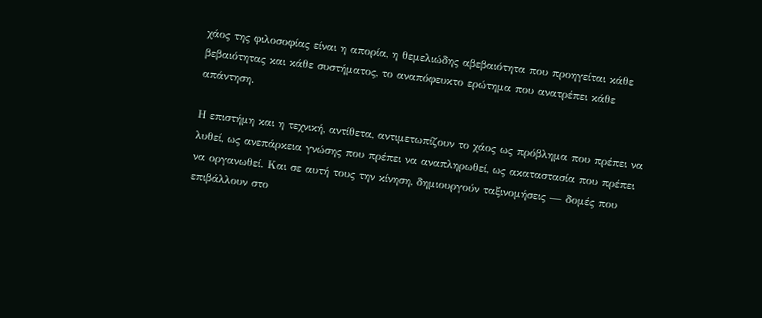χάος της φιλοσοφίας είναι η απορία, η θεμελιώδης αβεβαιότητα που προηγείται κάθε βεβαιότητας και κάθε συστήματος, το αναπόφευκτο ερώτημα που ανατρέπει κάθε απάντηση.

Η επιστήμη και η τεχνική, αντίθετα, αντιμετωπίζουν το χάος ως πρόβλημα που πρέπει να λυθεί, ως ανεπάρκεια γνώσης που πρέπει να αναπληρωθεί, ως ακαταστασία που πρέπει να οργανωθεί. Και σε αυτή τους την κίνηση, δημιουργούν ταξινομήσεις — δομές που επιβάλλουν στο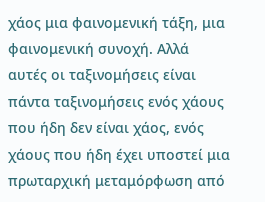χάος μια φαινομενική τάξη, μια φαινομενική συνοχή. Αλλά αυτές οι ταξινομήσεις είναι πάντα ταξινομήσεις ενός χάους που ήδη δεν είναι χάος, ενός χάους που ήδη έχει υποστεί μια πρωταρχική μεταμόρφωση από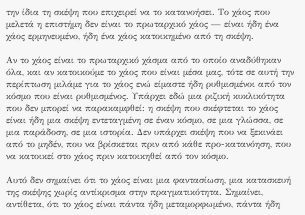την ίδια τη σκέψη που επιχειρεί να το κατανοήσει. Το χάος που μελετά η επιστήμη δεν είναι το πρωταρχικό χάος — είναι ήδη ένα χάος ερμηνευμένο, ήδη ένα χάος κατοικημένο από τη σκέψη.

Αν το χάος είναι το πρωταρχικό χάσμα από το οποίο αναδύθηκαν όλα, και αν κατοικούμε το χάος που είναι μέσα μας, τότε σε αυτή την περίπτωση μιλάμε για το χάος ενώ είμαστε ήδη ρυθμισμένοι από τον κόσμο που είναι ρυθμισμένος. Υπάρχει εδώ μια ριζική κυκλικότητα που δεν μπορεί να παρακαμφθεί: η σκέψη που σκέφτεται το χάος είναι ήδη μια σκέψη εντεταγμένη σε έναν κόσμο, σε μια γλώσσα, σε μια παράδοση, σε μια ιστορία. Δεν υπάρχει σκέψη που να ξεκινάει από το μηδέν, που να βρίσκεται πριν από κάθε προ-κατανόηση, που να κατοικεί στο χάος πριν κατοικηθεί από τον κόσμο.

Αυτό δεν σημαίνει ότι το χάος είναι μια φαντασίωση, μια κατασκευή της σκέψης χωρίς αντίκρισμα στην πραγματικότητα. Σημαίνει, αντίθετα, ότι το χάος είναι πάντα ήδη μεταμορφωμένο, πάντα ήδη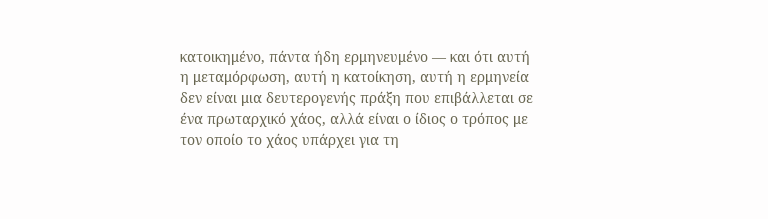κατοικημένο, πάντα ήδη ερμηνευμένο — και ότι αυτή η μεταμόρφωση, αυτή η κατοίκηση, αυτή η ερμηνεία δεν είναι μια δευτερογενής πράξη που επιβάλλεται σε ένα πρωταρχικό χάος, αλλά είναι ο ίδιος ο τρόπος με τον οποίο το χάος υπάρχει για τη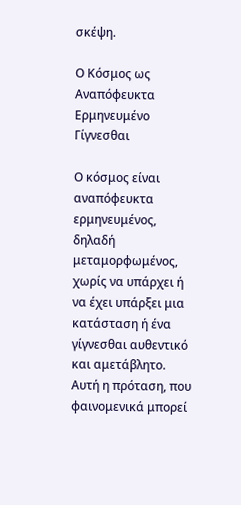σκέψη.

Ο Κόσμος ως Αναπόφευκτα Ερμηνευμένο Γίγνεσθαι

Ο κόσμος είναι αναπόφευκτα ερμηνευμένος, δηλαδή μεταμορφωμένος, χωρίς να υπάρχει ή να έχει υπάρξει μια κατάσταση ή ένα γίγνεσθαι αυθεντικό και αμετάβλητο. Αυτή η πρόταση, που φαινομενικά μπορεί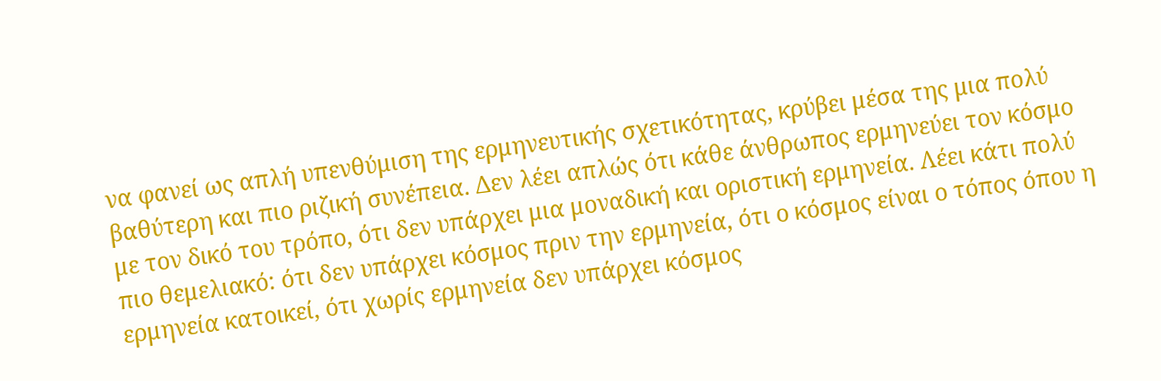να φανεί ως απλή υπενθύμιση της ερμηνευτικής σχετικότητας, κρύβει μέσα της μια πολύ βαθύτερη και πιο ριζική συνέπεια. Δεν λέει απλώς ότι κάθε άνθρωπος ερμηνεύει τον κόσμο με τον δικό του τρόπο, ότι δεν υπάρχει μια μοναδική και οριστική ερμηνεία. Λέει κάτι πολύ πιο θεμελιακό: ότι δεν υπάρχει κόσμος πριν την ερμηνεία, ότι ο κόσμος είναι ο τόπος όπου η ερμηνεία κατοικεί, ότι χωρίς ερμηνεία δεν υπάρχει κόσμος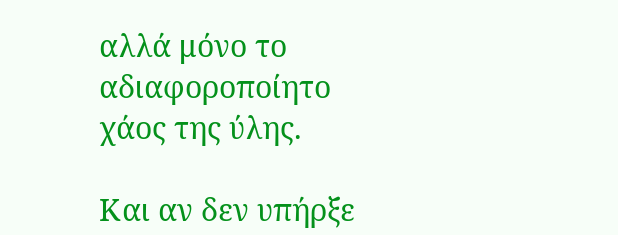αλλά μόνο το αδιαφοροποίητο χάος της ύλης.

Και αν δεν υπήρξε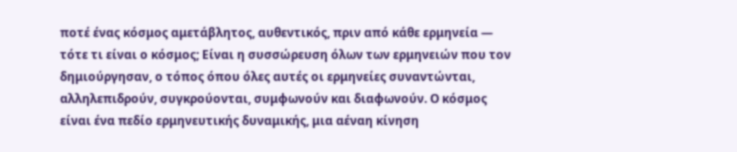ποτέ ένας κόσμος αμετάβλητος, αυθεντικός, πριν από κάθε ερμηνεία — τότε τι είναι ο κόσμος; Είναι η συσσώρευση όλων των ερμηνειών που τον δημιούργησαν, ο τόπος όπου όλες αυτές οι ερμηνείες συναντώνται, αλληλεπιδρούν, συγκρούονται, συμφωνούν και διαφωνούν. Ο κόσμος είναι ένα πεδίο ερμηνευτικής δυναμικής, μια αέναη κίνηση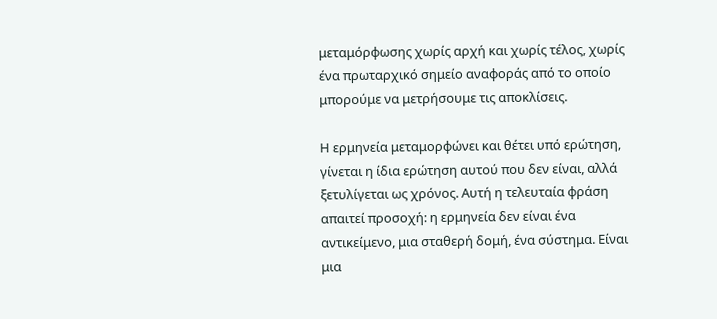μεταμόρφωσης χωρίς αρχή και χωρίς τέλος, χωρίς ένα πρωταρχικό σημείο αναφοράς από το οποίο μπορούμε να μετρήσουμε τις αποκλίσεις.

Η ερμηνεία μεταμορφώνει και θέτει υπό ερώτηση, γίνεται η ίδια ερώτηση αυτού που δεν είναι, αλλά ξετυλίγεται ως χρόνος. Αυτή η τελευταία φράση απαιτεί προσοχή: η ερμηνεία δεν είναι ένα αντικείμενο, μια σταθερή δομή, ένα σύστημα. Είναι μια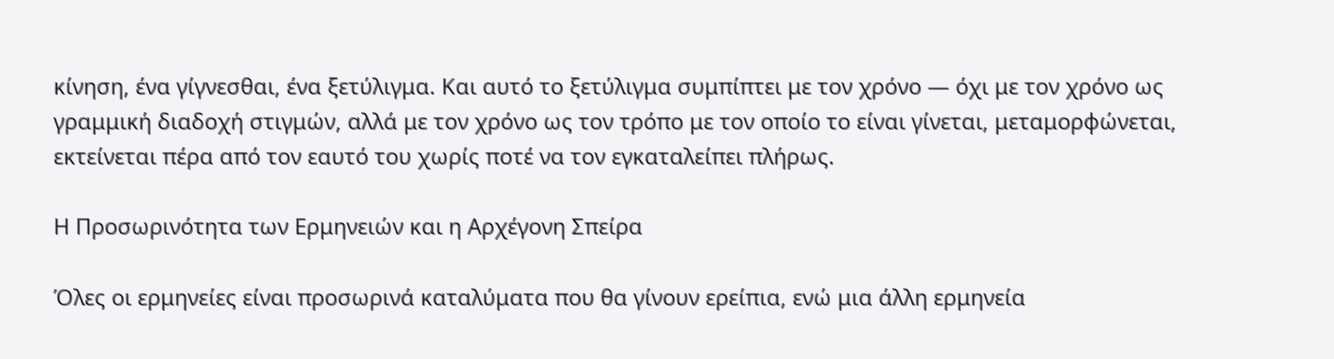κίνηση, ένα γίγνεσθαι, ένα ξετύλιγμα. Και αυτό το ξετύλιγμα συμπίπτει με τον χρόνο — όχι με τον χρόνο ως γραμμική διαδοχή στιγμών, αλλά με τον χρόνο ως τον τρόπο με τον οποίο το είναι γίνεται, μεταμορφώνεται, εκτείνεται πέρα από τον εαυτό του χωρίς ποτέ να τον εγκαταλείπει πλήρως.

Η Προσωρινότητα των Ερμηνειών και η Αρχέγονη Σπείρα

Όλες οι ερμηνείες είναι προσωρινά καταλύματα που θα γίνουν ερείπια, ενώ μια άλλη ερμηνεία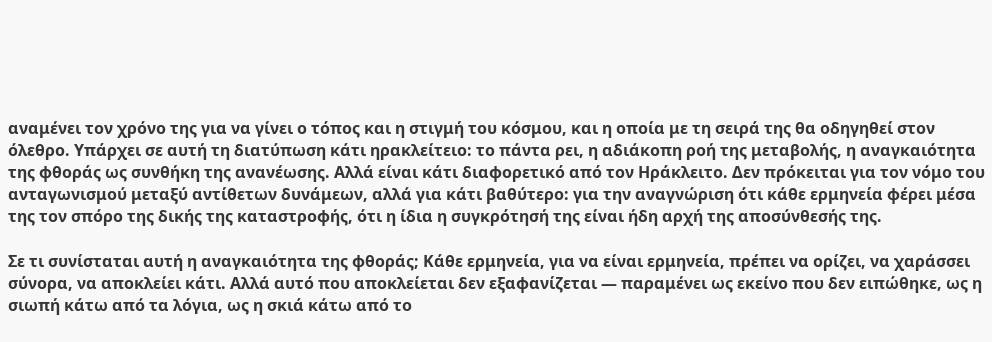αναμένει τον χρόνο της για να γίνει ο τόπος και η στιγμή του κόσμου, και η οποία με τη σειρά της θα οδηγηθεί στον όλεθρο. Υπάρχει σε αυτή τη διατύπωση κάτι ηρακλείτειο: το πάντα ρει, η αδιάκοπη ροή της μεταβολής, η αναγκαιότητα της φθοράς ως συνθήκη της ανανέωσης. Αλλά είναι κάτι διαφορετικό από τον Ηράκλειτο. Δεν πρόκειται για τον νόμο του ανταγωνισμού μεταξύ αντίθετων δυνάμεων, αλλά για κάτι βαθύτερο: για την αναγνώριση ότι κάθε ερμηνεία φέρει μέσα της τον σπόρο της δικής της καταστροφής, ότι η ίδια η συγκρότησή της είναι ήδη αρχή της αποσύνθεσής της.

Σε τι συνίσταται αυτή η αναγκαιότητα της φθοράς; Κάθε ερμηνεία, για να είναι ερμηνεία, πρέπει να ορίζει, να χαράσσει σύνορα, να αποκλείει κάτι. Αλλά αυτό που αποκλείεται δεν εξαφανίζεται — παραμένει ως εκείνο που δεν ειπώθηκε, ως η σιωπή κάτω από τα λόγια, ως η σκιά κάτω από το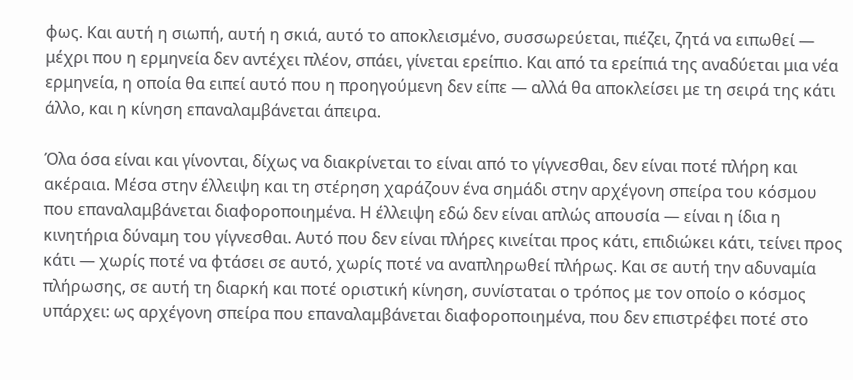φως. Και αυτή η σιωπή, αυτή η σκιά, αυτό το αποκλεισμένο, συσσωρεύεται, πιέζει, ζητά να ειπωθεί — μέχρι που η ερμηνεία δεν αντέχει πλέον, σπάει, γίνεται ερείπιο. Και από τα ερείπιά της αναδύεται μια νέα ερμηνεία, η οποία θα ειπεί αυτό που η προηγούμενη δεν είπε — αλλά θα αποκλείσει με τη σειρά της κάτι άλλο, και η κίνηση επαναλαμβάνεται άπειρα.

Όλα όσα είναι και γίνονται, δίχως να διακρίνεται το είναι από το γίγνεσθαι, δεν είναι ποτέ πλήρη και ακέραια. Μέσα στην έλλειψη και τη στέρηση χαράζουν ένα σημάδι στην αρχέγονη σπείρα του κόσμου που επαναλαμβάνεται διαφοροποιημένα. Η έλλειψη εδώ δεν είναι απλώς απουσία — είναι η ίδια η κινητήρια δύναμη του γίγνεσθαι. Αυτό που δεν είναι πλήρες κινείται προς κάτι, επιδιώκει κάτι, τείνει προς κάτι — χωρίς ποτέ να φτάσει σε αυτό, χωρίς ποτέ να αναπληρωθεί πλήρως. Και σε αυτή την αδυναμία πλήρωσης, σε αυτή τη διαρκή και ποτέ οριστική κίνηση, συνίσταται ο τρόπος με τον οποίο ο κόσμος υπάρχει: ως αρχέγονη σπείρα που επαναλαμβάνεται διαφοροποιημένα, που δεν επιστρέφει ποτέ στο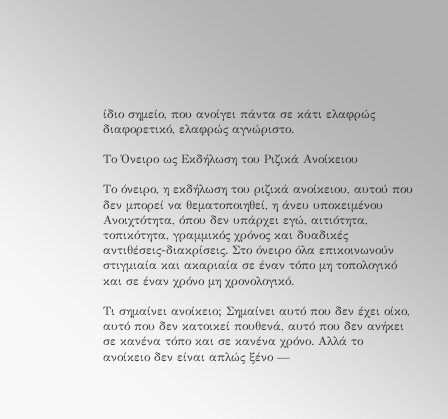ίδιο σημείο, που ανοίγει πάντα σε κάτι ελαφρώς διαφορετικό, ελαφρώς αγνώριστο.

Το Όνειρο ως Εκδήλωση του Ριζικά Ανοίκειου

Το όνειρο, η εκδήλωση του ριζικά ανοίκειου, αυτού που δεν μπορεί να θεματοποιηθεί, η άνευ υποκειμένου Ανοιχτότητα, όπου δεν υπάρχει εγώ, αιτιότητα, τοπικότητα, γραμμικός χρόνος και δυαδικές αντιθέσεις-διακρίσεις. Στο όνειρο όλα επικοινωνούν στιγμιαία και ακαριαία σε έναν τόπο μη τοπολογικό και σε έναν χρόνο μη χρονολογικό.

Τι σημαίνει ανοίκειο; Σημαίνει αυτό που δεν έχει οίκο, αυτό που δεν κατοικεί πουθενά, αυτό που δεν ανήκει σε κανένα τόπο και σε κανένα χρόνο. Αλλά το ανοίκειο δεν είναι απλώς ξένο —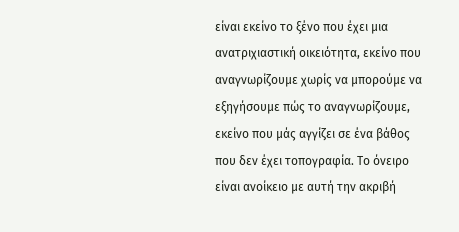είναι εκείνο το ξένο που έχει μια ανατριχιαστική οικειότητα, εκείνο που αναγνωρίζουμε χωρίς να μπορούμε να εξηγήσουμε πώς το αναγνωρίζουμε, εκείνο που μάς αγγίζει σε ένα βάθος που δεν έχει τοπογραφία. Το όνειρο είναι ανοίκειο με αυτή την ακριβή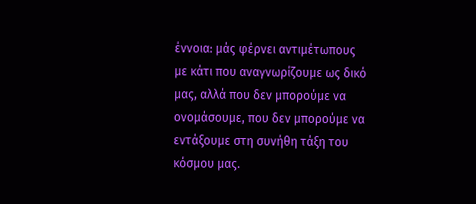έννοια: μάς φέρνει αντιμέτωπους με κάτι που αναγνωρίζουμε ως δικό μας, αλλά που δεν μπορούμε να ονομάσουμε, που δεν μπορούμε να εντάξουμε στη συνήθη τάξη του κόσμου μας.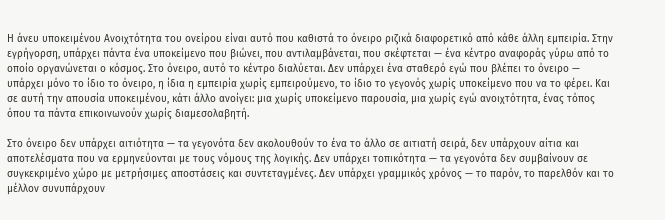Η άνευ υποκειμένου Ανοιχτότητα του ονείρου είναι αυτό που καθιστά το όνειρο ριζικά διαφορετικό από κάθε άλλη εμπειρία. Στην εγρήγορση, υπάρχει πάντα ένα υποκείμενο που βιώνει, που αντιλαμβάνεται, που σκέφτεται — ένα κέντρο αναφοράς γύρω από το οποίο οργανώνεται ο κόσμος. Στο όνειρο, αυτό το κέντρο διαλύεται. Δεν υπάρχει ένα σταθερό εγώ που βλέπει το όνειρο — υπάρχει μόνο το ίδιο το όνειρο, η ίδια η εμπειρία χωρίς εμπειρούμενο, το ίδιο το γεγονός χωρίς υποκείμενο που να το φέρει. Και σε αυτή την απουσία υποκειμένου, κάτι άλλο ανοίγει: μια χωρίς υποκείμενο παρουσία, μια χωρίς εγώ ανοιχτότητα, ένας τόπος όπου τα πάντα επικοινωνούν χωρίς διαμεσολαβητή.

Στο όνειρο δεν υπάρχει αιτιότητα — τα γεγονότα δεν ακολουθούν το ένα το άλλο σε αιτιατή σειρά, δεν υπάρχουν αίτια και αποτελέσματα που να ερμηνεύονται με τους νόμους της λογικής. Δεν υπάρχει τοπικότητα — τα γεγονότα δεν συμβαίνουν σε συγκεκριμένο χώρο με μετρήσιμες αποστάσεις και συντεταγμένες. Δεν υπάρχει γραμμικός χρόνος — το παρόν, το παρελθόν και το μέλλον συνυπάρχουν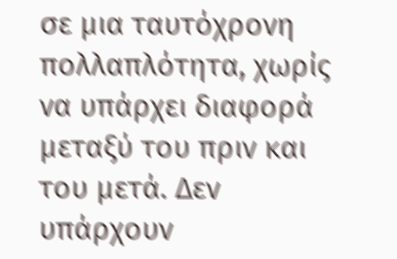σε μια ταυτόχρονη πολλαπλότητα, χωρίς να υπάρχει διαφορά μεταξύ του πριν και του μετά. Δεν υπάρχουν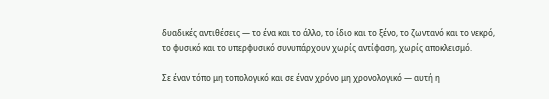δυαδικές αντιθέσεις — το ένα και το άλλο, το ίδιο και το ξένο, το ζωντανό και το νεκρό, το φυσικό και το υπερφυσικό συνυπάρχουν χωρίς αντίφαση, χωρίς αποκλεισμό.

Σε έναν τόπο μη τοπολογικό και σε έναν χρόνο μη χρονολογικό — αυτή η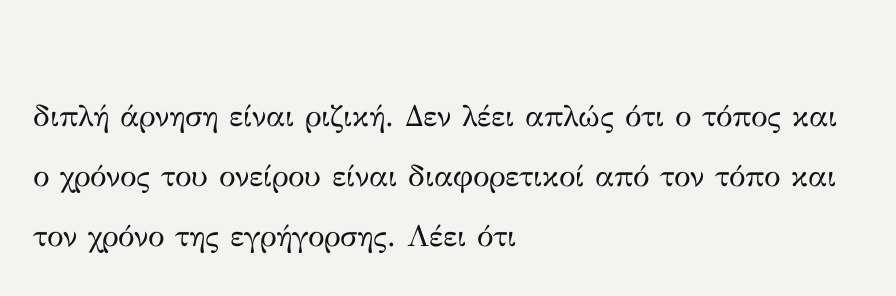διπλή άρνηση είναι ριζική. Δεν λέει απλώς ότι ο τόπος και ο χρόνος του ονείρου είναι διαφορετικοί από τον τόπο και τον χρόνο της εγρήγορσης. Λέει ότι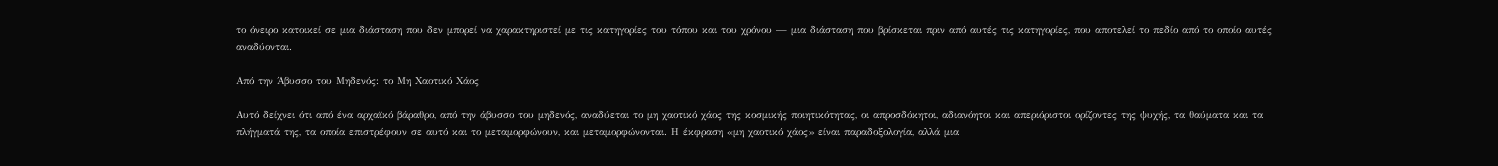το όνειρο κατοικεί σε μια διάσταση που δεν μπορεί να χαρακτηριστεί με τις κατηγορίες του τόπου και του χρόνου — μια διάσταση που βρίσκεται πριν από αυτές τις κατηγορίες, που αποτελεί το πεδίο από το οποίο αυτές αναδύονται.

Από την Άβυσσο του Μηδενός: το Μη Χαοτικό Χάος

Αυτό δείχνει ότι από ένα αρχαϊκό βάραθρο, από την άβυσσο του μηδενός, αναδύεται το μη χαοτικό χάος της κοσμικής ποιητικότητας, οι απροσδόκητοι, αδιανόητοι και απεριόριστοι ορίζοντες της ψυχής, τα θαύματα και τα πλήγματά της, τα οποία επιστρέφουν σε αυτό και το μεταμορφώνουν, και μεταμορφώνονται. Η έκφραση «μη χαοτικό χάος» είναι παραδοξολογία, αλλά μια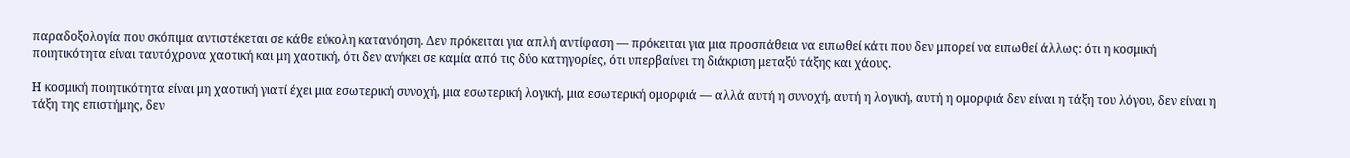παραδοξολογία που σκόπιμα αντιστέκεται σε κάθε εύκολη κατανόηση. Δεν πρόκειται για απλή αντίφαση — πρόκειται για μια προσπάθεια να ειπωθεί κάτι που δεν μπορεί να ειπωθεί άλλως: ότι η κοσμική ποιητικότητα είναι ταυτόχρονα χαοτική και μη χαοτική, ότι δεν ανήκει σε καμία από τις δύο κατηγορίες, ότι υπερβαίνει τη διάκριση μεταξύ τάξης και χάους.

Η κοσμική ποιητικότητα είναι μη χαοτική γιατί έχει μια εσωτερική συνοχή, μια εσωτερική λογική, μια εσωτερική ομορφιά — αλλά αυτή η συνοχή, αυτή η λογική, αυτή η ομορφιά δεν είναι η τάξη του λόγου, δεν είναι η τάξη της επιστήμης, δεν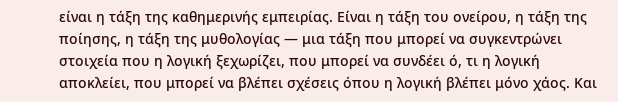είναι η τάξη της καθημερινής εμπειρίας. Είναι η τάξη του ονείρου, η τάξη της ποίησης, η τάξη της μυθολογίας — μια τάξη που μπορεί να συγκεντρώνει στοιχεία που η λογική ξεχωρίζει, που μπορεί να συνδέει ό, τι η λογική αποκλείει, που μπορεί να βλέπει σχέσεις όπου η λογική βλέπει μόνο χάος. Και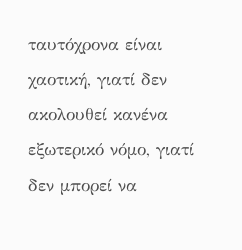ταυτόχρονα είναι χαοτική, γιατί δεν ακολουθεί κανένα εξωτερικό νόμο, γιατί δεν μπορεί να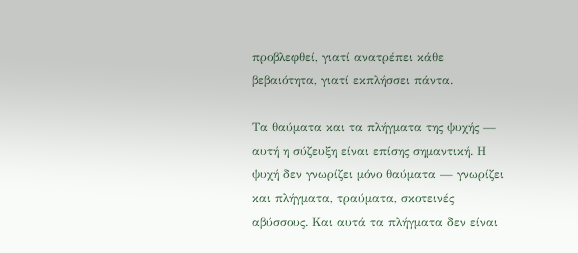προβλεφθεί, γιατί ανατρέπει κάθε βεβαιότητα, γιατί εκπλήσσει πάντα.

Τα θαύματα και τα πλήγματα της ψυχής — αυτή η σύζευξη είναι επίσης σημαντική. Η ψυχή δεν γνωρίζει μόνο θαύματα — γνωρίζει και πλήγματα, τραύματα, σκοτεινές αβύσσους. Και αυτά τα πλήγματα δεν είναι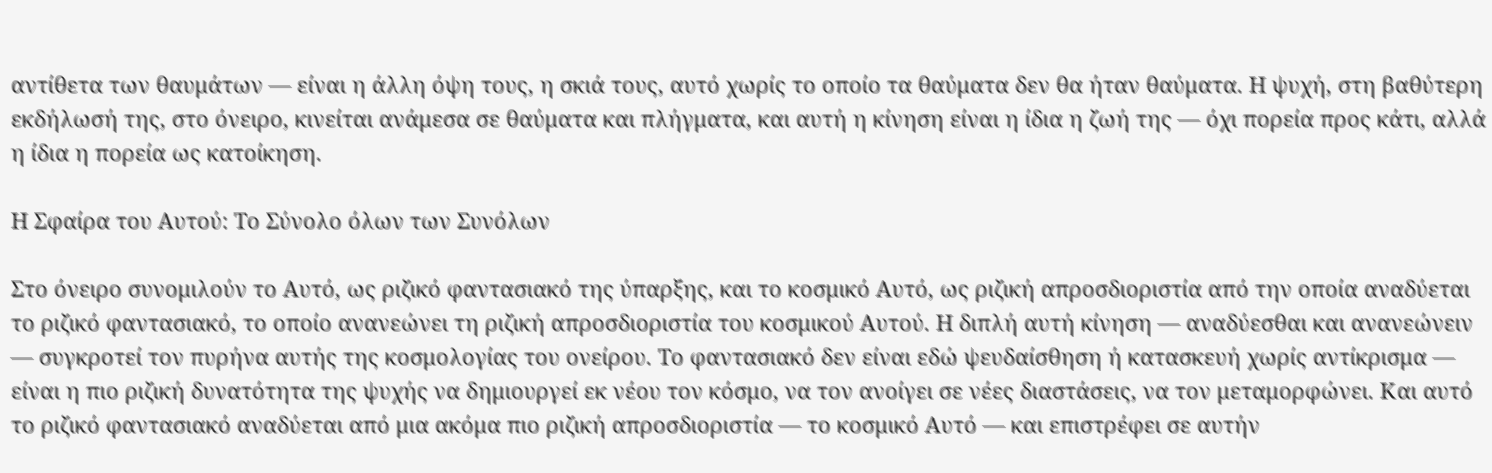αντίθετα των θαυμάτων — είναι η άλλη όψη τους, η σκιά τους, αυτό χωρίς το οποίο τα θαύματα δεν θα ήταν θαύματα. Η ψυχή, στη βαθύτερη εκδήλωσή της, στο όνειρο, κινείται ανάμεσα σε θαύματα και πλήγματα, και αυτή η κίνηση είναι η ίδια η ζωή της — όχι πορεία προς κάτι, αλλά η ίδια η πορεία ως κατοίκηση.

Η Σφαίρα του Αυτού: Το Σύνολο όλων των Συνόλων

Στο όνειρο συνομιλούν το Αυτό, ως ριζικό φαντασιακό της ύπαρξης, και το κοσμικό Αυτό, ως ριζική απροσδιοριστία από την οποία αναδύεται το ριζικό φαντασιακό, το οποίο ανανεώνει τη ριζική απροσδιοριστία του κοσμικού Αυτού. Η διπλή αυτή κίνηση — αναδύεσθαι και ανανεώνειν — συγκροτεί τον πυρήνα αυτής της κοσμολογίας του ονείρου. Το φαντασιακό δεν είναι εδώ ψευδαίσθηση ή κατασκευή χωρίς αντίκρισμα — είναι η πιο ριζική δυνατότητα της ψυχής να δημιουργεί εκ νέου τον κόσμο, να τον ανοίγει σε νέες διαστάσεις, να τον μεταμορφώνει. Και αυτό το ριζικό φαντασιακό αναδύεται από μια ακόμα πιο ριζική απροσδιοριστία — το κοσμικό Αυτό — και επιστρέφει σε αυτήν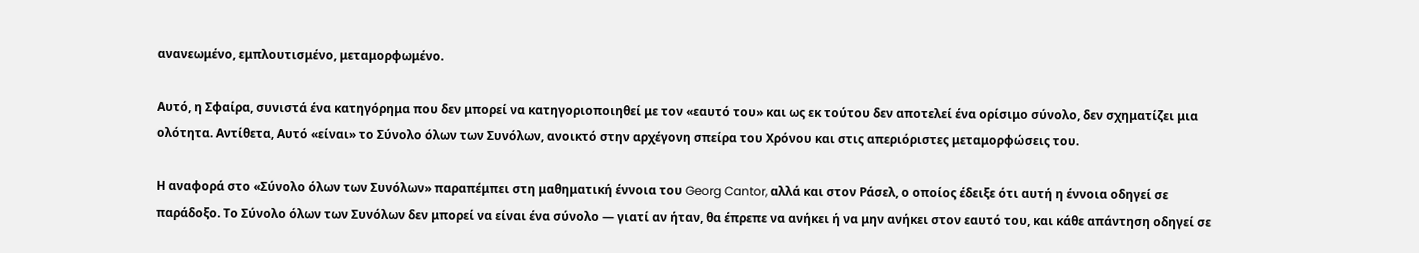ανανεωμένο, εμπλουτισμένο, μεταμορφωμένο.

Αυτό, η Σφαίρα, συνιστά ένα κατηγόρημα που δεν μπορεί να κατηγοριοποιηθεί με τον «εαυτό του» και ως εκ τούτου δεν αποτελεί ένα ορίσιμο σύνολο, δεν σχηματίζει μια ολότητα. Αντίθετα, Αυτό «είναι» το Σύνολο όλων των Συνόλων, ανοικτό στην αρχέγονη σπείρα του Χρόνου και στις απεριόριστες μεταμορφώσεις του.

Η αναφορά στο «Σύνολο όλων των Συνόλων» παραπέμπει στη μαθηματική έννοια του Georg Cantor, αλλά και στον Ράσελ, ο οποίος έδειξε ότι αυτή η έννοια οδηγεί σε παράδοξο. Το Σύνολο όλων των Συνόλων δεν μπορεί να είναι ένα σύνολο — γιατί αν ήταν, θα έπρεπε να ανήκει ή να μην ανήκει στον εαυτό του, και κάθε απάντηση οδηγεί σε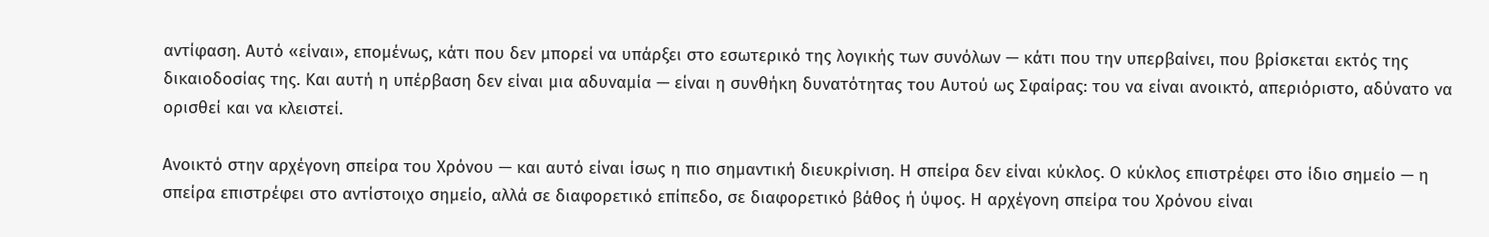αντίφαση. Αυτό «είναι», επομένως, κάτι που δεν μπορεί να υπάρξει στο εσωτερικό της λογικής των συνόλων — κάτι που την υπερβαίνει, που βρίσκεται εκτός της δικαιοδοσίας της. Και αυτή η υπέρβαση δεν είναι μια αδυναμία — είναι η συνθήκη δυνατότητας του Αυτού ως Σφαίρας: του να είναι ανοικτό, απεριόριστο, αδύνατο να ορισθεί και να κλειστεί.

Ανοικτό στην αρχέγονη σπείρα του Χρόνου — και αυτό είναι ίσως η πιο σημαντική διευκρίνιση. Η σπείρα δεν είναι κύκλος. Ο κύκλος επιστρέφει στο ίδιο σημείο — η σπείρα επιστρέφει στο αντίστοιχο σημείο, αλλά σε διαφορετικό επίπεδο, σε διαφορετικό βάθος ή ύψος. Η αρχέγονη σπείρα του Χρόνου είναι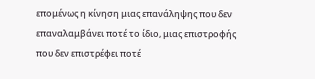επομένως η κίνηση μιας επανάληψης που δεν επαναλαμβάνει ποτέ το ίδιο, μιας επιστροφής που δεν επιστρέφει ποτέ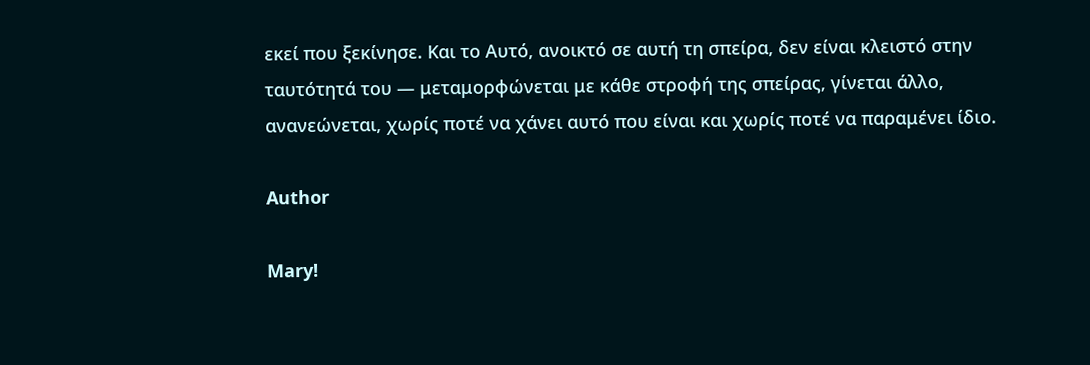εκεί που ξεκίνησε. Και το Αυτό, ανοικτό σε αυτή τη σπείρα, δεν είναι κλειστό στην ταυτότητά του — μεταμορφώνεται με κάθε στροφή της σπείρας, γίνεται άλλο, ανανεώνεται, χωρίς ποτέ να χάνει αυτό που είναι και χωρίς ποτέ να παραμένει ίδιο.

Author

Mary!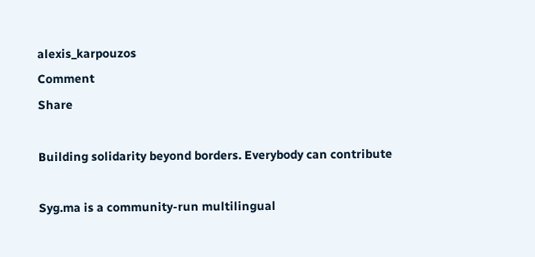alexis_karpouzos
Comment
Share

Building solidarity beyond borders. Everybody can contribute

Syg.ma is a community-run multilingual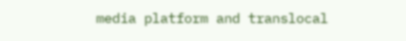media platform and translocal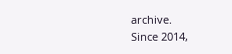archive.
Since 2014,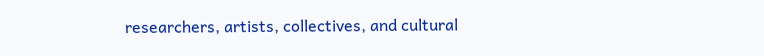researchers, artists, collectives, and cultural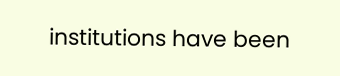institutions have been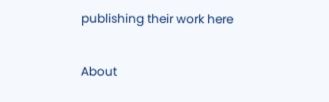publishing their work here

About